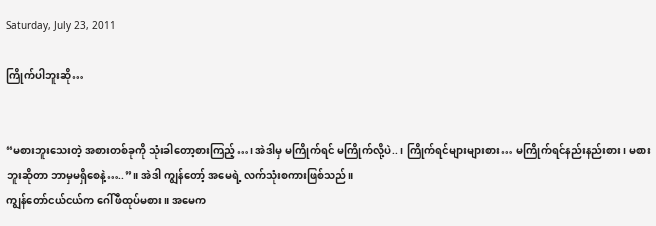Saturday, July 23, 2011

ကြိုက်ပါဘူးဆို…


“မစားဘူးသေးတဲ့ အစားတစ်ခုကို သုံးခါတော့စားကြည့်…၊ အဲဒါမှ မကြိုက်ရင် မကြိုက်လို့ပဲ..၊ ကြိုက်ရင်များများစား… မကြိုက်ရင်နည်းနည်းစား၊ မစားဘူးဆိုတာ ဘာမှမရှိစေနဲ့…..”။ အဲဒါ ကျွန်တော့် အမေရဲ့ လက်သုံးစကားဖြစ်သည်။
ကျွန်တော်ငယ်ငယ်က ဂေါ်ဖီထုပ်မစား။ အမေက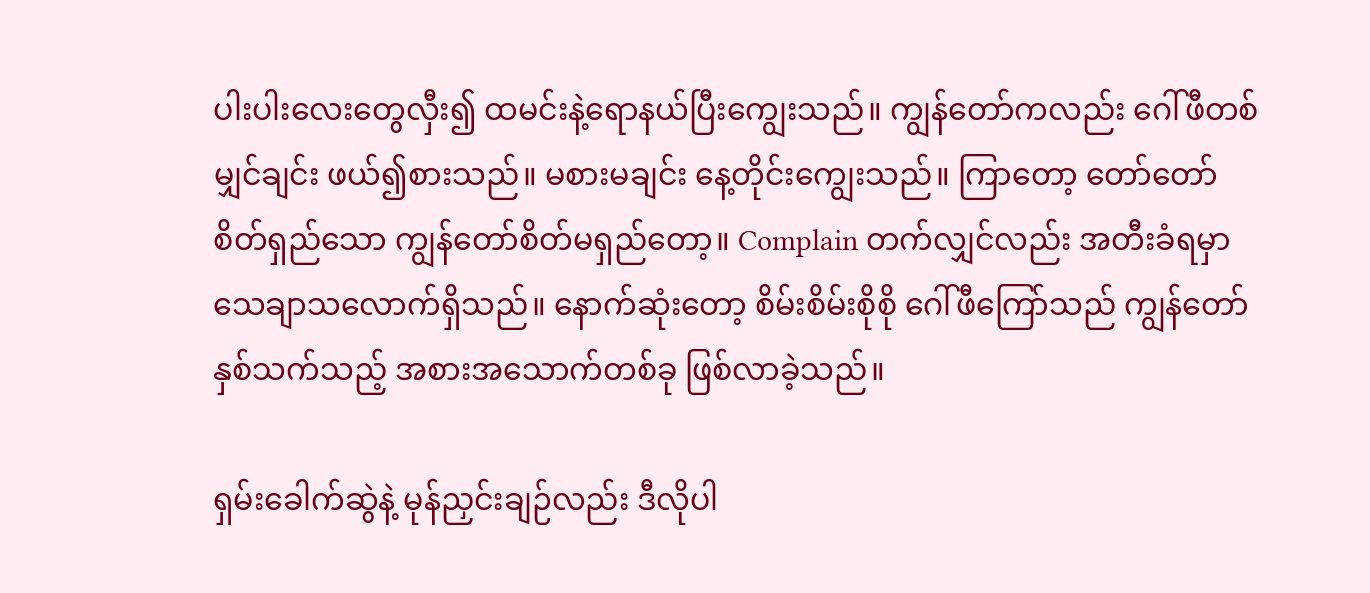ပါးပါးလေးတွေလှီး၍ ထမင်းနဲ့ရောနယ်ပြီးကျွေးသည်။ ကျွန်တော်ကလည်း ဂေါ်ဖီတစ်မျှင်ချင်း ဖယ်၍စားသည်။ မစားမချင်း နေ့တိုင်းကျွေးသည်။ ကြာတော့ တော်တော်စိတ်ရှည်သော ကျွန်တော်စိတ်မရှည်တော့။ Complain တက်လျှင်လည်း အတီးခံရမှာ သေချာသလောက်ရှိသည်။ နောက်ဆုံးတော့ စိမ်းစိမ်းစိုစို ဂေါ်ဖီကြော်သည် ကျွန်တော်နှစ်သက်သည့် အစားအသောက်တစ်ခု ဖြစ်လာခဲ့သည်။

ရှမ်းခေါက်ဆွဲနဲ့ မုန်ညှင်းချဉ်လည်း ဒီလိုပါ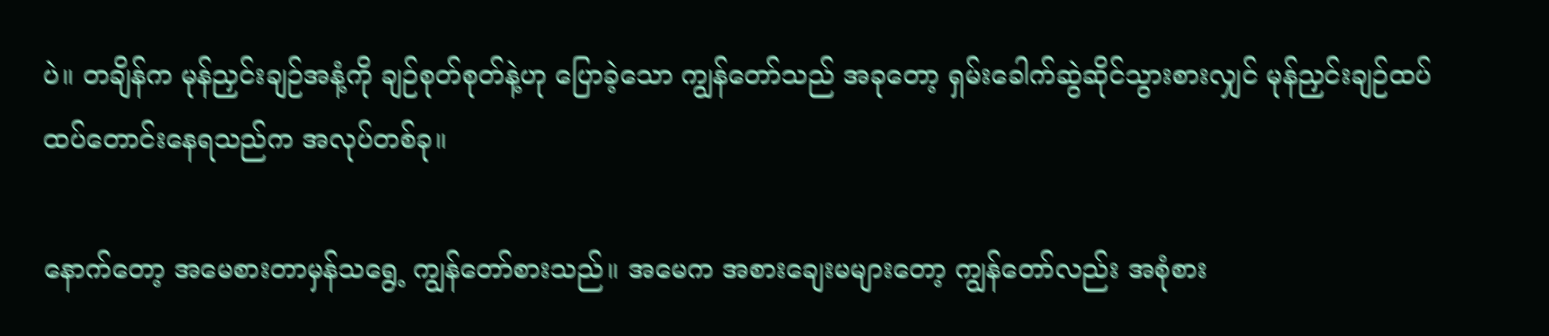ပဲ။ တချိန်က မုန်ညှင်းချဉ်အနံ့ကို ချဉ်စုတ်စုတ်နဲ့ဟု ပြောခဲ့သော ကျွန်တော်သည် အခုတော့ ရှမ်းခေါက်ဆွဲဆိုင်သွားစားလျှင် မုန်ညှင်းချဉ်ထပ်ထပ်တောင်းနေရသည်က အလုပ်တစ်ခု။

နောက်တော့ အမေစားတာမှန်သရွေ့ ကျွန်တော်စားသည်။ အမေက အစားချေးမများတော့ ကျွန်တော်လည်း အစုံစား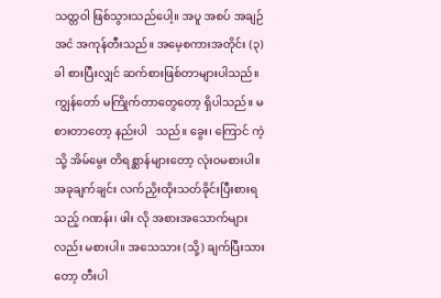သတ္တဝါ ဖြစ်သွားသည်ပေါ့။ အပူ အစပ် အချဉ် အငံ အကုန်တီးသည်။ အမေ့စကားအတိုင်း (၃) ခါ စားပြီးလျှင် ဆက်စားဖြစ်တာများပါသည်။ ကျွန်တော် မကြိုက်တာတွေတော့ ရှိပါသည်။ မစားတာတော့ နည်းပါ   သည်။ ခွေး၊ ကြောင် ကဲ့သို့ အိမ်မွေး တိရစ္ဆာန်များတော့ လုံးဝမစားပါ။ အခုချက်ချင်း လက်ညှိးထိုးသတ်ခိုင်းပြီးစားရသည့် ဂဏန်း၊ ဖါး လို အစားအသောက်များလည်း မစားပါ။ အသေသား (သို့) ချက်ပြီးသားတော့ တီးပါ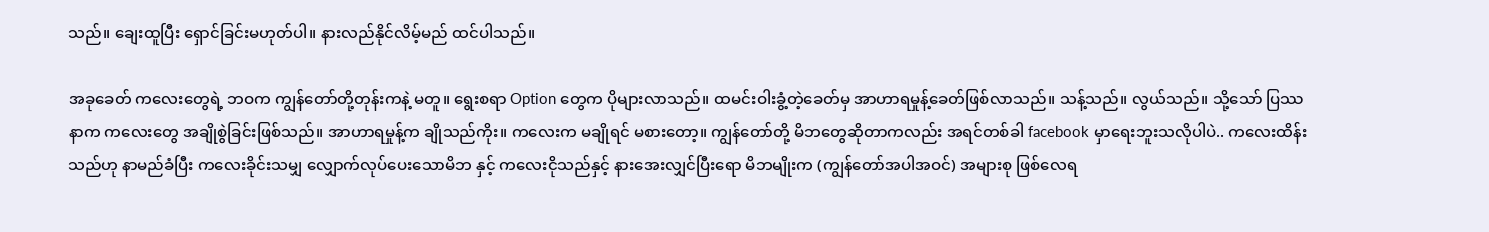သည်။ ချေးထူပြီး ရှောင်ခြင်းမဟုတ်ပါ။ နားလည်နိုင်လိမ့်မည် ထင်ပါသည်။

အခုခေတ် ကလေးတွေရဲ့ ဘဝက ကျွန်တော်တို့တုန်းကနဲ့ မတူ။ ရွေးစရာ Option တွေက ပိုများလာသည်။ ထမင်းဝါးခွံ့တဲ့ခေတ်မှ အာဟာရမှုန့်ခေတ်ဖြစ်လာသည်။ သန့်သည်။ လွယ်သည်။ သို့သော် ပြဿနာက ကလေးတွေ အချိုစွဲခြင်းဖြစ်သည်။ အာဟာရမှုန့်က ချိုသည်ကိုး။ ကလေးက မချိုရင် မစားတော့။ ကျွန်တော်တို့ မိဘတွေဆိုတာကလည်း အရင်တစ်ခါ facebook မှာရေးဘူးသလိုပါပဲ.. ကလေးထိန်းသည်ဟု နာမည်ခံပြီး ကလေးခိုင်းသမျှ လျှောက်လုပ်ပေးသောမိဘ နှင့် ကလေးငိုသည်နှင့် နားအေးလျှင်ပြီးရော မိဘမျိုးက (ကျွန်တော်အပါအဝင်) အများစု ဖြစ်လေရ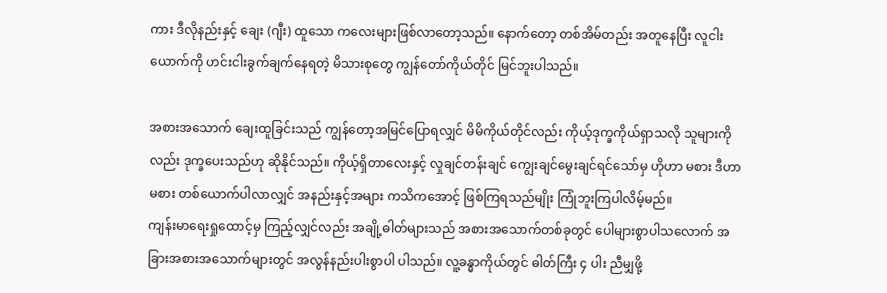ကား ဒီလိုနည်းနှင့် ချေး (ဂျီး) ထူသော ကလေးများဖြစ်လာတော့သည်။ နောက်တော့ တစ်အိမ်တည်း အတူနေပြီး လူငါးယောက်ကို ဟင်းငါးခွက်ချက်နေရတဲ့ မိသားစုတွေ ကျွန်တော်ကိုယ်တိုင် မြင်ဘူးပါသည်။

အစားအသောက် ချေးထူခြင်းသည် ကျွန်တော့အမြင်ပြောရလျှင် မိမိကိုယ်တိုင်လည်း ကိုယ့်ဒုက္ခကိုယ်ရှာသလို သူများကိုလည်း ဒုက္ခပေးသည်ဟု ဆိုနိုင်သည်။ ကိုယ့်ရှိတာလေးနှင့် လှုချင်တန်းချင် ကျွေးချင်မွေးချင်ရင်သော်မှ ဟိုဟာ မစား ဒီဟာ မစား တစ်ယောက်ပါလာလျှင် အနည်းနှင့်အများ ကသိကအောင့် ဖြစ်ကြရသည်မျိုး ကြုံဘူးကြပါလိမ့်မည်။
ကျန်းမာရေးရှုထောင့်မှ ကြည့်လျှင်လည်း အချို့ဓါတ်များသည် အစားအသောက်တစ်ခုတွင် ပေါများစွာပါသလောက် အခြားအစားအသောက်များတွင် အလွန်နည်းပါးစွာပါ ပါသည်။ လူ့ခန္ဓာကိုယ်တွင် ဓါတ်ကြီး ၄ ပါး ညီမျှဖို့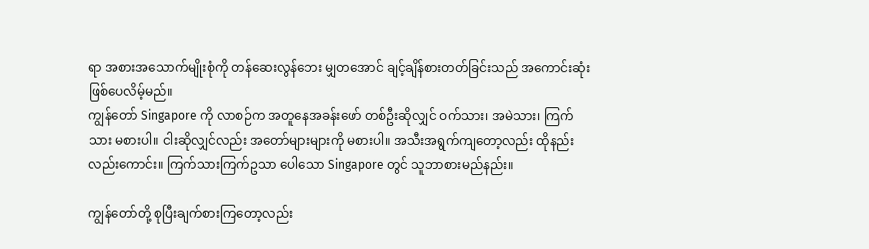ရာ အစားအသောက်မျိုးစုံကို တန်ဆေးလွန်ဘေး မျှတအောင် ချင့်ချိန်စားတတ်ခြင်းသည် အကောင်းဆုံးဖြစ်ပေလိမ့်မည်။
ကျွန်တော် Singapore ကို လာစဉ်က အတူနေအခန်းဖော် တစ်ဦးဆိုလျှင် ဝက်သား၊ အမဲသား၊ ကြက်သား မစားပါ။ ငါးဆိုလျှင်လည်း အတော်များများကို မစားပါ။ အသီးအရွက်ကျတော့လည်း ထိုနည်းလည်းကောင်း။ ကြက်သားကြက်ဥသာ ပေါသော Singapore တွင် သူဘာစားမည်နည်း။

ကျွန်တော်တို့ စုပြီးချက်စားကြတော့လည်း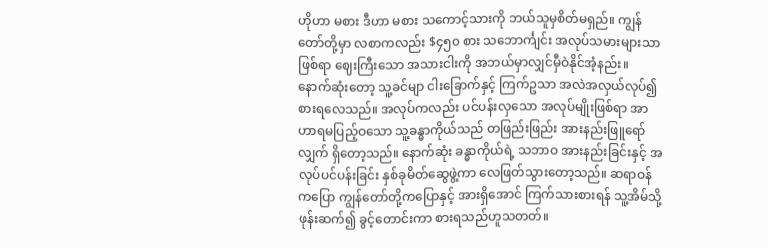ဟိုဟာ မစား ဒီဟာ မစား သကောင့်သားကို ဘယ်သူမှစိတ်မရှည်။ ကျွန်တော်တို့မှာ လစာကလည်း $၄၅၀ စား သဘောင်္ကျင်း အလုပ်သမားများသာဖြစ်ရာ ဈေးကြီးသော အသားငါးကို အဘယ်မှာလျှင်မှီဝဲနိုင်အံ့နည်း။ နောက်ဆုံးတော့ သူ့ခင်မျာ ငါးခြောက်နှင့် ကြက်ဥသာ အလဲအလှယ်လုပ်၍ စားရလေသည်။ အလုပ်ကလည်း ပင်ပန်းလှသော အလုပ်မျိုးဖြစ်ရာ အာဟာရမပြည့်ဝသော သူ့ခန္ဓာကိုယ်သည် တဖြည်းဖြည်း အားနည်းဖြူရော်လျှက် ရှိတော့သည်။ နောက်ဆုံး ခန္ဓာကိုယ်ရဲ့ သဘာဝ အားနည်းခြင်းနှင့် အလုပ်ပင်ပန်းခြင်း နှစ်ခုမိတ်ဆွေဖွဲ့ကာ လေဖြတ်သွားတော့သည်။ ဆရာဝန်ကပြော ကျွန်တော်တို့ကပြောနှင့် အားရှိအောင် ကြက်သားစားရန် သူ့အိမ်သို့ ဖုန်းဆက်၍ ခွင့်တောင်းကာ စားရသည်ဟူသတတ်။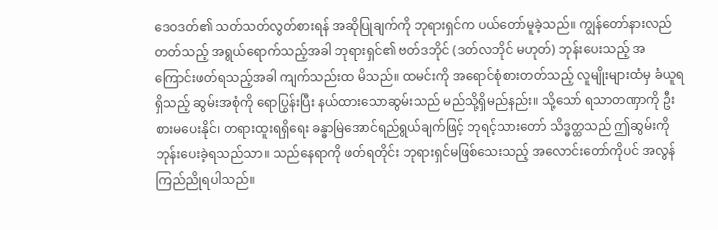ဒေဝဒတ်၏ သတ်သတ်လွတ်စားရန် အဆိုပြုချက်ကို ဘုရားရှင်က ပယ်တော်မူခဲ့သည်။ ကျွန်တော်နားလည်တတ်သည့် အရွယ်ရောက်သည့်အခါ ဘုရားရှင်၏ ဗတ်ဒဘိုင် (ဒတ်လဘိုင် မဟုတ်) ဘုန်းပေးသည့် အကြောင်းဖတ်ရသည့်အခါ ကျက်သည်းထ မိသည်။ ထမင်းကို အရောင်စုံစားတတ်သည့် လူမျိုးများထံမှ ခံယူရရှိသည့် ဆွမ်းအစုံကို ရောပြွန်းပြီး နယ်ထားသောဆွမ်းသည် မည်သို့ရှိမည်နည်း။ သို့သော် ရသာတဏှာကို ဦးစားမပေးနိုင်၊ တရားထူးရရှိရေး ခန္ဓာမြဲအောင်ရည်ရွယ်ချက်ဖြင့် ဘုရင့်သားတော် သိဒ္ဓတ္ထသည် ဤဆွမ်းကို ဘုန်းပေးခဲ့ရသည်သာ။ သည်နေရာကို ဖတ်ရတိုင်း ဘုရားရှင်မဖြစ်သေးသည့် အလောင်းတော်ကိုပင် အလွန်ကြည်ညိုရပါသည်။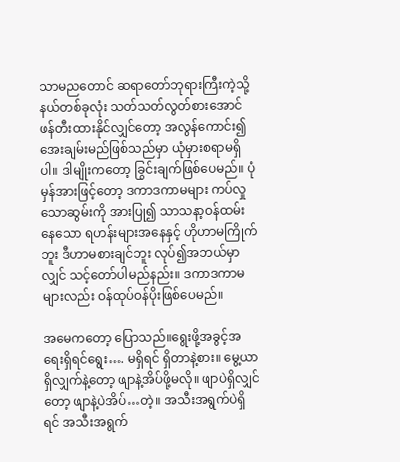သာမညတောင် ဆရာတော်ဘုရားကြီးကဲ့သို့ နယ်တစ်ခုလုံး သတ်သတ်လွတ်စားအောင် ဖန်တီးထားနိုင်လျှင်တော့ အလွန်ကောင်း၍ အေးချမ်းမည်ဖြစ်သည်မှာ ယုံမှားစရာမရှိပါ။ ဒါမျိုးကတော့ ခြွင်းချက်ဖြစ်ပေမည်။ ပုံမှန်အားဖြင့်တော့ ဒကာဒကာမများ ကပ်လှုသောဆွမ်းကို အားပြု၍ သာသနာ့ဝန်ထမ်းနေသော ရဟန်းများအနေနှင့် ဟိုဟာမကြိုက်ဘူး ဒီဟာမစားချင်ဘူး လုပ်၍အဘယ်မှာလျှင် သင့်တော်ပါမည်နည်း။ ဒကာဒကာမများလည်း ဝန်ထုပ်ဝန်ပိုးဖြစ်ပေမည်။

အမေကတော့ ပြောသည်။ရွေးဖို့အခွင့်အရေးရှိရင်ရွေး…. မရှိရင် ရှိတာနဲ့စား။ မွေ့ယာရှိလျှက်နဲ့တော့ ဖျာနဲ့အိပ်ဖို့မလို။ ဖျာပဲရှိလျှင်တော့ ဖျာနဲ့ပဲအိပ်…တဲ့။ အသီးအရွက်ပဲရှိရင် အသီးအရွက်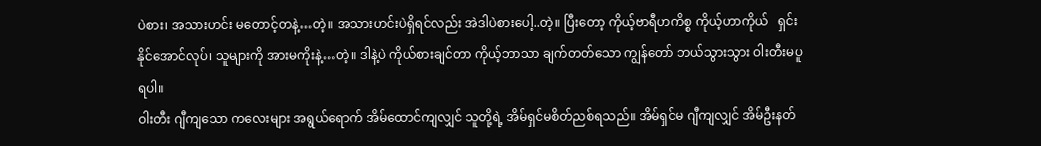ပဲစား၊ အသားဟင်း မတောင့်တနဲ့…တဲ့။ အသားဟင်းပဲရှိရင်လည်း အဲဒါပဲစားပေါ့..တဲ့။ ပြီးတော့ ကိုယ့်ဗာရီဟကိစ္စ ကိုယ့်ဟာကိုယ်   ရှင်းနိုင်အောင်လုပ်၊ သူများကို အားမကိုးနဲ့…တဲ့။ ဒါနဲ့ပဲ ကိုယ်စားချင်တာ ကိုယ့်ဘာသာ ချက်တတ်သော ကျွန်တော် ဘယ်သွားသွား ဝါးတီးမပူရပါ။
ဝါးတီး ဂျီကျသော ကလေးများ အရွယ်ရောက် အိမ်ထောင်ကျလျှင် သူတို့ရဲ့ အိမ်ရှင်မစိတ်ညစ်ရသည်။ အိမ်ရှင်မ ဂျီကျလျှင် အိမ်ဦးနတ်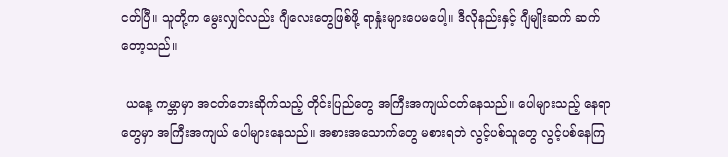ငတ်ပြီ။ သူတို့က မွေးလျှင်လည်း ဂျီလေးတွေဖြစ်ဖို့ ရာနှုံးများပေမပေါ့။ ဒီလိုနည်းနှင့် ဂျီမျိုးဆက် ဆက်တော့သည်။

 ယနေ့ ကမ္ဘာမှာ အငတ်ဘေးဆိုက်သည့် တိုင်းပြည်တွေ အကြီးအကျယ်ငတ်နေသည်။ ပေါများသည့် နေရာတွေမှာ အကြီးအကျယ် ပေါများနေသည်။ အစားအသောက်တွေ မစားရဘဲ လွင့်ပစ်သူတွေ လွင့်ပစ်နေကြ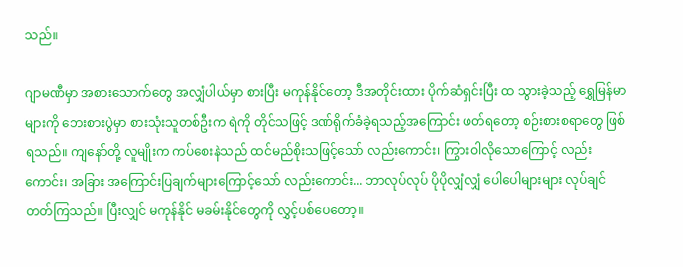သည်။

ဂျာမဏီမှာ အစားသောက်တွေ အလျှံပါယ်မှာ စားပြီး မကုန်နိုင်တော့ ဒီအတိုင်းထား ပိုက်ဆံရှင်းပြီး ထ သွားခဲ့သည့် ရွှေမြန်မာများကို ဘေးစားပွဲမှာ စားသုံးသူတစ်ဦးက ရဲကို တိုင်သဖြင့် ဒဏ်ရိုက်ခံခဲ့ရသည့်အကြောင်း ဖတ်ရတော့ စဉ်းစားစရာတွေ ဖြစ်ရသည်။ ကျနော်တို့ လူမျိုးက ကပ်စေးနဲသည် ထင်မည်စိုးသဖြင့်သော် လည်းကောင်း၊ ကြွားဝါလိုသောကြောင့် လည်းကောင်း၊ အခြား အကြောင်းပြချက်များကြောင့်သော် လည်းကောင်း... ဘာလုပ်လုပ် ပိုပိုလျှံလျှံ ပေါပေါများများ လုပ်ချင်တတ်ကြသည်။ ပြီးလျှင် မကုန်နိုင် မခမ်းနိုင်တွေကို လွှင့်ပစ်ပေတော့။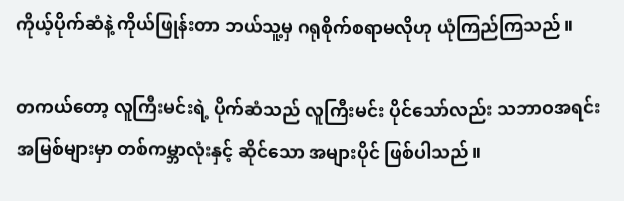ကိုယ့်ပိုက်ဆံနဲ့ ကိုယ်ဖြုန်းတာ ဘယ်သူ့မှ ဂရုစိုက်စရာမလိုဟု ယုံကြည်ကြသည်။

တကယ်တော့ လူကြီးမင်းရဲ့ ပိုက်ဆံသည် လူကြီးမင်း ပိုင်သော်လည်း သဘာဝအရင်းအမြစ်များမှာ တစ်ကမ္ဘာလုံးနှင့် ဆိုင်သော အများပိုင် ဖြစ်ပါသည်။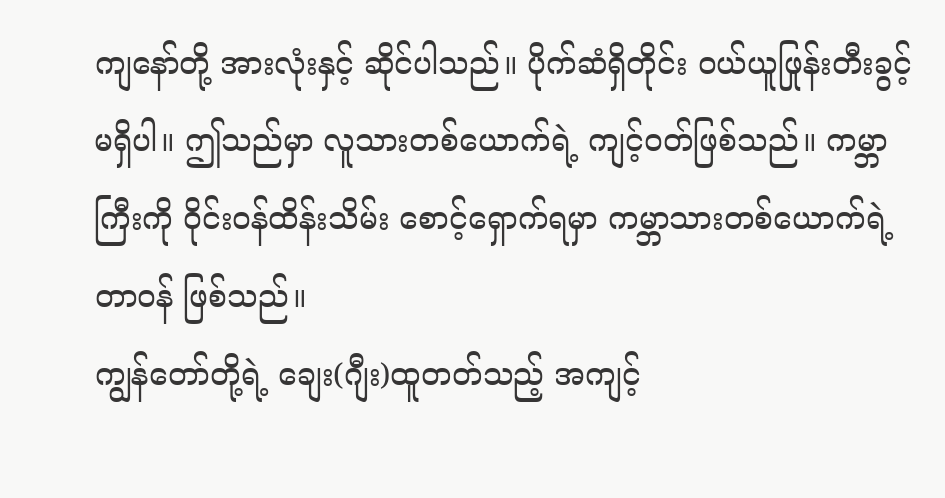ကျနော်တို့ အားလုံးနှင့် ဆိုင်ပါသည်။ ပိုက်ဆံရှိတိုင်း ဝယ်ယူဖြုန်းတီးခွင့် မရှိပါ။ ဤသည်မှာ လူသားတစ်ယောက်ရဲ့ ကျင့်ဝတ်ဖြစ်သည်။ ကမ္ဘာကြီးကို ဝိုင်းဝန်ထိန်းသိမ်း စောင့်ရှောက်ရမှာ ကမ္ဘာသားတစ်ယောက်ရဲ့ တာဝန် ဖြစ်သည်။
ကျွန်တော်တို့ရဲ့ ချေး(ဂျီး)ထူတတ်သည့် အကျင့်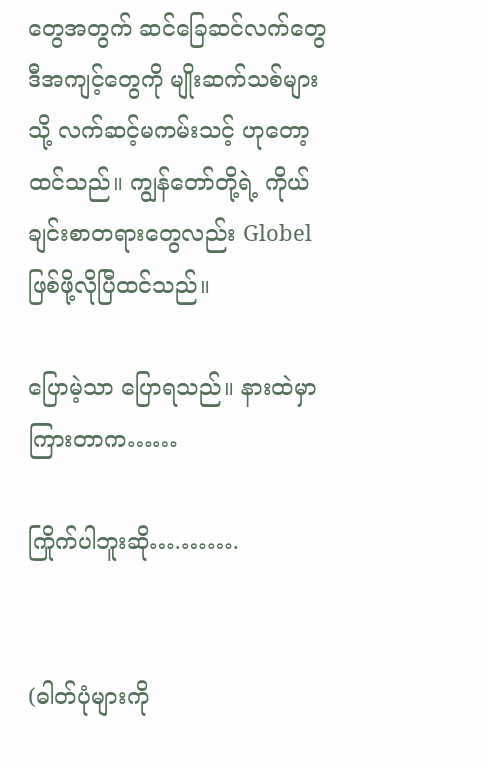တွေအတွက် ဆင်ခြေဆင်လက်တွေ ဒီအကျင့်တွေကို မျိုးဆက်သစ်များသို့ လက်ဆင့်မကမ်းသင့် ဟုတော့ထင်သည်။ ကျွန်တော်တို့ရဲ့ ကိုယ်ချင်းစာတရားတွေလည်း Globel ဖြစ်ဖို့လိုပြီထင်သည်။

ပြောမဲ့သာ ပြောရသည်။ နားထဲမှာ ကြားတာက……

ကြိုက်ပါဘူးဆို….…….


(ဓါတ်ပုံများကို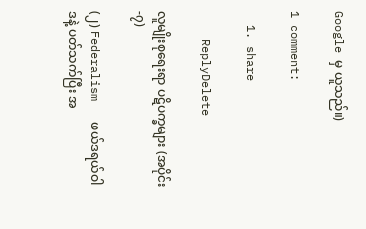Google မှ ယူသည်။)

1 comment:

  1. share

    ReplyDelete

လူမျိုးစုရေးရာ ပဋိပက္ခများ (အပိုင်း-၇)

(၂) Federalism   ဖယ်ဒရယ်ဝါဒနဲ့ ပတ်သက်ပြီး အ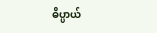ဓိပ္ပာယ်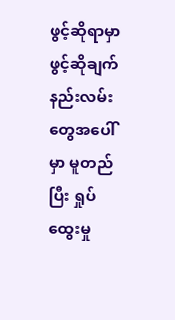ဖွင့်ဆိုရာမှာ ဖွင့်ဆိုချက်နည်းလမ်းတွေအပေါ်မှာ မူတည်ပြီး ရှုပ်ထွေးမှု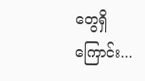တွေရှိကြောင်း...